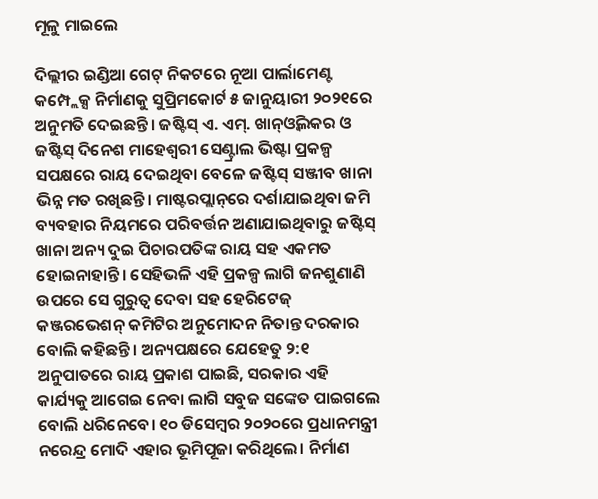ମୂଳୁ ମାଇଲେ

ଦିଲ୍ଲୀର ଇଣ୍ଡିଆ ଗେଟ୍‌ ନିକଟରେ ନୂଆ ପାର୍ଲାମେଣ୍ଟ କମ୍ପ୍ଲେକ୍ସ ନିର୍ମାଣକୁ ସୁପ୍ରିମକୋର୍ଟ ୫ ଜାନୁୟାରୀ ୨୦୨୧ରେ ଅନୁମତି ଦେଇଛନ୍ତି। ଜଷ୍ଟିସ୍‌ ଏ. ଏମ୍‌. ଖାନ୍‌ଓ୍ବିଲକର ଓ ଜଷ୍ଟିସ୍‌ ଦିନେଶ ମାହେଶ୍ୱରୀ ସେଣ୍ଟ୍ରାଲ ଭିଷ୍ଟା ପ୍ରକଳ୍ପ ସପକ୍ଷରେ ରାୟ ଦେଇଥିବା ବେଳେ ଜଷ୍ଟିସ୍‌ ସଞ୍ଜୀବ ଖାନା ଭିନ୍ନ ମତ ରଖିଛନ୍ତି। ମାଷ୍ଟରପ୍ଲାନ୍‌ରେ ଦର୍ଶାଯାଇଥିବା ଜମି ବ୍ୟବହାର ନିୟମରେ ପରିବର୍ତ୍ତନ ଅଣାଯାଇଥିବାରୁ ଜଷ୍ଟିସ୍‌ ଖାନା ଅନ୍ୟ ଦୁଇ ପିଚାରପତିଙ୍କ ରାୟ ସହ ଏକମତ ହୋଇନାହାନ୍ତି। ସେହିଭଳି ଏହି ପ୍ରକଳ୍ପ ଲାଗି ଜନଶୁଣାଣି ଉପରେ ସେ ଗୁରୁତ୍ୱ ଦେବା ସହ ହେରିଟେଜ୍‌ କଞ୍ଜରଭେଶନ୍‌ କମିଟିର ଅନୁମୋଦନ ନିତାନ୍ତ ଦରକାର ବୋଲି କହିଛନ୍ତି। ଅନ୍ୟପକ୍ଷରେ ଯେହେତୁ ୨:୧ ଅନୁପାତରେ ରାୟ ପ୍ରକାଶ ପାଇଛି, ସରକାର ଏହି କାର୍ଯ୍ୟକୁ ଆଗେଇ ନେବା ଲାଗି ସବୁଜ ସଙ୍କେତ ପାଇଗଲେ ବୋଲି ଧରିନେବେ। ୧୦ ଡିସେମ୍ବର ୨୦୨୦ରେ ପ୍ରଧାନମନ୍ତ୍ରୀ ନରେନ୍ଦ୍ର ମୋଦି ଏହାର ଭୂମିପୂଜା କରିଥିଲେ। ନିର୍ମାଣ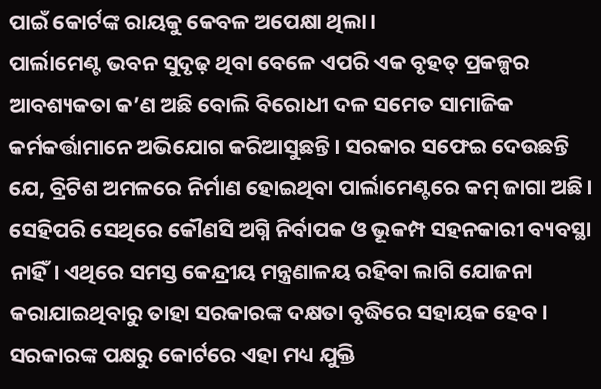ପାଇଁ କୋର୍ଟଙ୍କ ରାୟକୁ କେବଳ ଅପେକ୍ଷା ଥିଲା।
ପାର୍ଲାମେଣ୍ଟ ଭବନ ସୁଦୃଢ଼ ଥିବା ବେଳେ ଏପରି ଏକ ବୃହତ୍‌ ପ୍ରକଳ୍ପର ଆବଶ୍ୟକତା କ’ଣ ଅଛି ବୋଲି ବିରୋଧୀ ଦଳ ସମେତ ସାମାଜିକ କର୍ମକର୍ତ୍ତାମାନେ ଅଭିଯୋଗ କରିଆସୁଛନ୍ତି। ସରକାର ସଫେଇ ଦେଉଛନ୍ତି ଯେ, ବ୍ରିଟିଶ ଅମଳରେ ନିର୍ମାଣ ହୋଇଥିବା ପାର୍ଲାମେଣ୍ଟରେ କମ୍‌ ଜାଗା ଅଛି। ସେହିପରି ସେଥିରେ କୌଣସି ଅଗ୍ନି ନିର୍ବାପକ ଓ ଭୂକମ୍ପ ସହନକାରୀ ବ୍ୟବସ୍ଥା ନାହିଁ। ଏଥିରେ ସମସ୍ତ କେନ୍ଦ୍ରୀୟ ମନ୍ତ୍ରଣାଳୟ ରହିବା ଲାଗି ଯୋଜନା କରାଯାଇଥିବାରୁ ତାହା ସରକାରଙ୍କ ଦକ୍ଷତା ବୃଦ୍ଧିରେ ସହାୟକ ହେବ। ସରକାରଙ୍କ ପକ୍ଷରୁ କୋର୍ଟରେ ଏହା ମଧ୍ୟ ଯୁକ୍ତି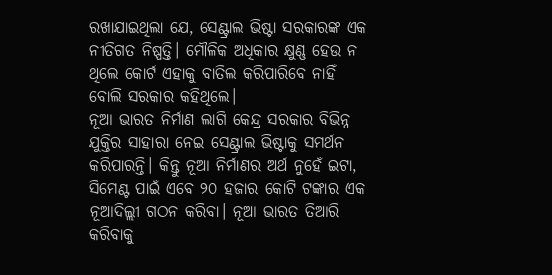ରଖାଯାଇଥିଲା ଯେ, ସେଣ୍ଟ୍ରାଲ ଭିଷ୍ଟା ସରକାରଙ୍କ ଏକ ନୀତିଗତ ନିଷ୍ପତ୍ତି। ମୌଳିକ ଅଧିକାର କ୍ଷୁଣ୍ଣ ହେଉ ନ ଥିଲେ କୋର୍ଟ ଏହାକୁ ବାତିଲ କରିପାରିବେ ନାହିଁ ବୋଲି ସରକାର କହିଥିଲେ।
ନୂଆ ଭାରତ ନିର୍ମାଣ ଲାଗି କେନ୍ଦ୍ର ସରକାର ବିଭିନ୍ନ ଯୁକ୍ତିର ସାହାରା ନେଇ ସେଣ୍ଟ୍ରାଲ ଭିଷ୍ଟାକୁ ସମର୍ଥନ କରିପାରନ୍ତି। କିନ୍ତୁ ନୂଆ ନିର୍ମାଣର ଅର୍ଥ ନୁହେଁ ଇଟା, ସିମେଣ୍ଟ ପାଇଁ ଏବେ ୨୦ ହଜାର କୋଟି ଟଙ୍କାର ଏକ ନୂଆଦିଲ୍ଲୀ ଗଠନ କରିବା। ନୂଆ ଭାରତ ତିଆରି କରିବାକୁ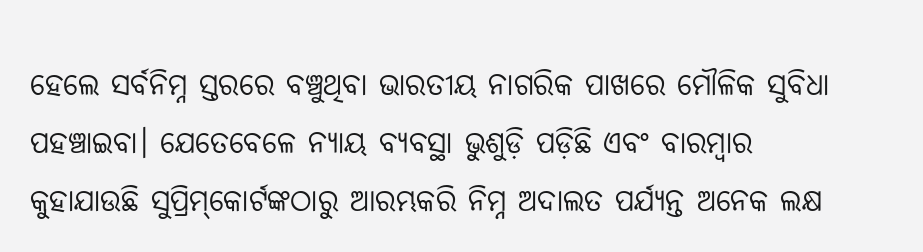ହେଲେ ସର୍ବନିମ୍ନ ସ୍ତରରେ ବଞ୍ଚୁଥିବା ଭାରତୀୟ ନାଗରିକ ପାଖରେ ମୌଳିକ ସୁବିଧା ପହଞ୍ଚାଇବା। ଯେତେବେଳେ ନ୍ୟାୟ ବ୍ୟବସ୍ଥା ଭୁଶୁଡ଼ି ପଡ଼ିଛି ଏବଂ ବାରମ୍ବାର କୁହାଯାଉଛି ସୁପ୍ରିମ୍‌କୋର୍ଟଙ୍କଠାରୁ ଆରମ୍ଭକରି ନିମ୍ନ ଅଦାଲତ ପର୍ଯ୍ୟନ୍ତ ଅନେକ ଲକ୍ଷ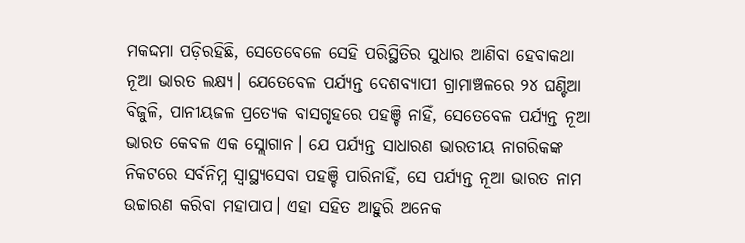ମକଦ୍ଦମା ପଡ଼ିରହିଛି, ସେତେବେଳେ ସେହି ପରିସ୍ଥିତିର ସୁଧାର ଆଣିବା ହେବାକଥା ନୂଆ ଭାରତ ଲକ୍ଷ୍ୟ। ଯେତେବେଳ ପର୍ଯ୍ୟନ୍ତ ଦେଶବ୍ୟାପୀ ଗ୍ରାମାଞ୍ଚଳରେ ୨୪ ଘଣ୍ଟିଆ ବିଜୁଳି, ପାନୀୟଜଳ ପ୍ରତ୍ୟେକ ବାସଗୃହରେ ପହଞ୍ଚି ନାହିଁ, ସେତେବେଳ ପର୍ଯ୍ୟନ୍ତ ନୂଆ ଭାରତ କେବଳ ଏକ ସ୍ଲୋଗାନ। ଯେ ପର୍ଯ୍ୟନ୍ତ ସାଧାରଣ ଭାରତୀୟ ନାଗରିକଙ୍କ ନିକଟରେ ସର୍ବନିମ୍ନ ସ୍ବାସ୍ଥ୍ୟସେବା ପହଞ୍ଚି ପାରିନାହିଁ, ସେ ପର୍ଯ୍ୟନ୍ତ ନୂଆ ଭାରତ ନାମ ଉଚ୍ଚାରଣ କରିବା ମହାପାପ। ଏହା ସହିତ ଆହୁରି ଅନେକ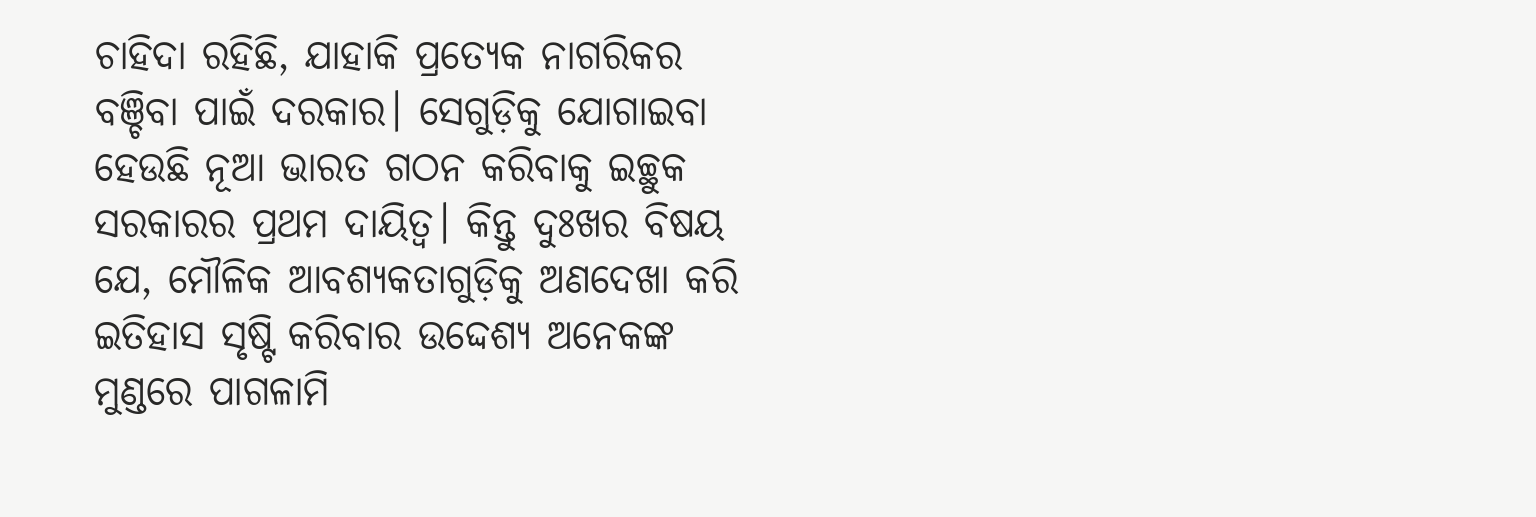ଚାହିଦା ରହିଛି, ଯାହାକି ପ୍ରତ୍ୟେକ ନାଗରିକର ବଞ୍ଚିବା ପାଇଁ ଦରକାର। ସେଗୁଡ଼ିକୁ ଯୋଗାଇବା ହେଉଛି ନୂଆ ଭାରତ ଗଠନ କରିବାକୁ ଇଚ୍ଛୁକ ସରକାରର ପ୍ରଥମ ଦାୟିତ୍ୱ। କିନ୍ତୁ ଦୁଃଖର ବିଷୟ ଯେ, ମୌଳିକ ଆବଶ୍ୟକତାଗୁଡ଼ିକୁ ଅଣଦେଖା କରି ଇତିହାସ ସୃଷ୍ଟି କରିବାର ଉଦ୍ଦେଶ୍ୟ ଅନେକଙ୍କ ମୁଣ୍ଡରେ ପାଗଳାମି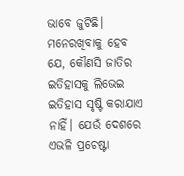ଭାବେ ଜୁଟିଛି।
ମନେରଖିବାକୁ ହେବ ଯେ, କୌଣସି ଜାତିର ଇତିହାସକୁ ଲିଭେଇ ଇତିହାସ ସୃଷ୍ଟି କରାଯାଏ ନାହିଁ। ଯେଉଁ ଦେଶରେ ଏଭଳି ପ୍ରଚେଷ୍ଟା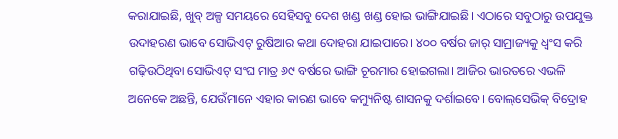କରାଯାଇଛି, ଖୁବ୍‌ ଅଳ୍ପ ସମୟରେ ସେହିସବୁ ଦେଶ ଖଣ୍ଡ ଖଣ୍ଡ ହୋଇ ଭାଙ୍ଗିଯାଇଛି। ଏଠାରେ ସବୁଠାରୁ ଉପଯୁକ୍ତ ଉଦାହରଣ ଭାବେ ସୋଭିଏଟ୍‌ ରୁଷିଆର କଥା ଦୋହରା ଯାଇପାରେ। ୪୦୦ ବର୍ଷର ଜାର୍‌ ସାମ୍ରାଜ୍ୟକୁ ଧ୍ୱଂସ କରି ଗଢ଼ିଉଠିଥିବା ସୋଭିଏଟ୍‌ ସଂଘ ମାତ୍ର ୬୯ ବର୍ଷରେ ଭାଙ୍ଗି ଚୂରମାର ହୋଇଗଲା। ଆଜିର ଭାରତରେ ଏଭଳି ଅନେକେ ଅଛନ୍ତି, ଯେଉଁମାନେ ଏହାର କାରଣ ଭାବେ କମ୍ୟୁନିଷ୍ଟ ଶାସନକୁ ଦର୍ଶାଇବେ। ବୋଲ୍‌ସେଭିକ୍‌ ବିଦ୍ରୋହ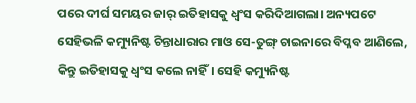ପରେ ଦୀର୍ଘ ସମୟର ଜାର୍‌ ଇତିହାସକୁ ଧ୍ୱଂସ କରିଦିଆଗଲା। ଅନ୍ୟପଟେ ସେହିଭଳି କମ୍ୟୁନିଷ୍ଟ ଚିନ୍ତାଧାରାର ମାଓ ସେ-ତୁଙ୍ଗ୍‌ ଚାଇନାରେ ବିପ୍ଳବ ଆଣିଲେ, କିନ୍ତୁ ଇତିହାସକୁ ଧ୍ୱଂସ କଲେ ନାହିଁ। ସେହି କମ୍ୟୁନିଷ୍ଟ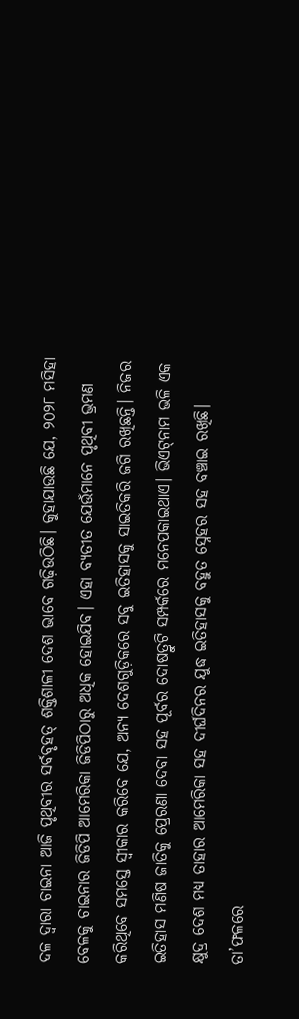ଦଳ ଦ୍ୱାରା ଚାଇନା ଆଜି ପୃଥିବୀର ସର୍ବବୃହତ୍‌ ଶକ୍ତିଶାଳୀ ଦେଶ ଭାବେ ଗଢ଼ିଉଠିଛି। କୁହାଯାଉଛି ଯେ, ୨୦୨୮ ମସିହା ବେଳକୁ ଚାଇନାର ଜିଡିପି ଆମେରିକା ଜିଡିପିଠାରୁ ଅଧିକ ହୋଇଯିବ। ଏହା ବ୍ୟତୀତ ଯେଉଁମାନେ ପୃଥିବୀ ଭ୍ରମଣ କରିଥିବେ ସମସ୍ତେ ସ୍ବୀକାର କରିବେ ଯେ, ଅନ୍ୟ ଦେଶଗୁଡ଼ିକରେ ସବୁ ଇତିହାସକୁ ସାଇତିକରି ଜଗି ରଖିଛନ୍ତି। ନିଜର ଇତିହାସ ମଣିଷ ଜାତିକୁ ପ୍ରେରଣା ଦେବା ସହ ପୂର୍ବର ଦୋଷତ୍ରୁଟି ସମ୍ପର୍କରେ ମନେପକାଇଥାଏ। ଭିଏଟ୍‌ନାମ ଭଳି ଏକ କ୍ଷୁଦ୍ର ଦେଶ ମଧ୍ୟ ତାହାର ଆମେରିକା ସହ ଦୀର୍ଘଦିନର ଯୁଦ୍ଧ ଇତିହାସକୁ ବହୁତ ସ୍ନେହର ସହ ବଞ୍ଚାଇ ରଖିଛି। ତା’ଫଳରେ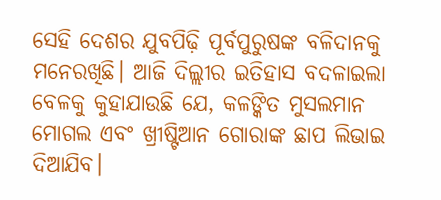ସେହି ଦେଶର ଯୁବପିଢ଼ି ପୂର୍ବପୁରୁଷଙ୍କ ବଳିଦାନକୁ ମନେରଖିଛି। ଆଜି ଦିଲ୍ଲୀର ଇତିହାସ ବଦଳାଇଲା ବେଳକୁ କୁହାଯାଉଛି ଯେ, କଳଙ୍କିତ ମୁସଲମାନ ମୋଗଲ ଏବଂ ଖ୍ରୀଷ୍ଟିଆନ ଗୋରାଙ୍କ ଛାପ ଲିଭାଇ ଦିଆଯିବ।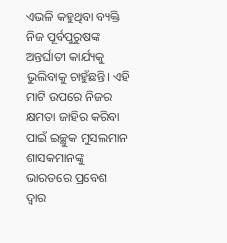ଏଭଳି କହୁଥିବା ବ୍ୟକ୍ତି ନିଜ ପୂର୍ବପୁରୁଷଙ୍କ ଅନ୍ତର୍ଘାତୀ କାର୍ଯ୍ୟକୁ ଭୁଲିବାକୁ ଚାହୁଁଛନ୍ତି। ଏହି ମାଟି ଉପରେ ନିଜର କ୍ଷମତା ଜାହିର କରିବା ପାଇଁ ଇଚ୍ଛୁକ ମୁସଲମାନ ଶାସକମାନଙ୍କୁ ଭାରତରେ ପ୍ରବେଶ ଦ୍ୱାର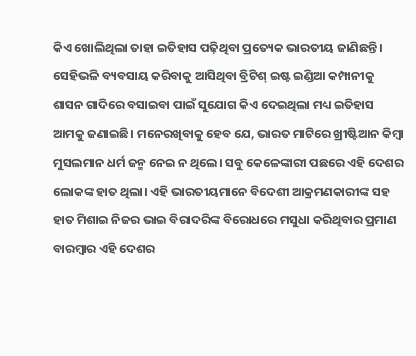କିଏ ଖୋଲିଥିଲା ତାହା ଇତିହାସ ପଢ଼ିଥିବା ପ୍ରତ୍ୟେକ ଭାରତୀୟ ଜାଣିଛନ୍ତି। ସେହିଭଳି ବ୍ୟବସାୟ କରିବାକୁ ଆସିଥିବା ବ୍ରିଟିଶ୍‌ ଇଷ୍ଟ ଇଣ୍ଡିଆ କମ୍ପାନୀକୁ ଶାସନ ଗାଦିରେ ବସାଇବା ପାଇଁ ସୁଯୋଗ କିଏ ଦେଇଥିଲା ମଧ୍ୟ ଇତିହାସ ଆମକୁ ଜଣାଇଛି। ମନେରଖିବାକୁ ହେବ ଯେ, ଭାରତ ମାଟିରେ ଖ୍ରୀଷ୍ଟିଆନ କିମ୍ବା ମୁସଲମାନ ଧର୍ମ ଜନ୍ମ ନେଇ ନ ଥିଲେ। ସବୁ କେଳେଙ୍କାରୀ ପଛରେ ଏହି ଦେଶର ଲୋକଙ୍କ ହାତ ଥିଲା। ଏହି ଭାରତୀୟମାନେ ବିଦେଶୀ ଆକ୍ରମଣକାରୀଙ୍କ ସହ ହାତ ମିଶାଇ ନିଜର ଭାଇ ବିରାଦରିଙ୍କ ବିରୋଧରେ ମସୁଧା କରିଥିବାର ପ୍ରମାଣ ବାରମ୍ବାର ଏହି ଦେଶର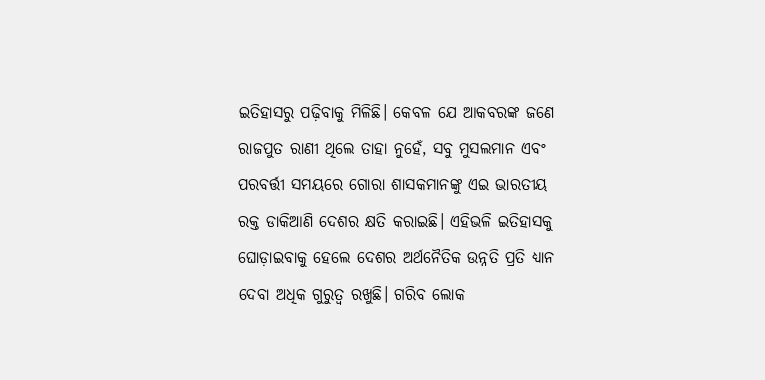ଇତିହାସରୁ ପଢ଼ିବାକୁ ମିଳିଛି। କେବଳ ଯେ ଆକବରଙ୍କ ଜଣେ ରାଜପୁତ ରାଣୀ ଥିଲେ ତାହା ନୁହେଁ, ସବୁ ମୁସଲମାନ ଏବଂ ପରବର୍ତ୍ତୀ ସମୟରେ ଗୋରା ଶାସକମାନଙ୍କୁ ଏଇ ଭାରତୀୟ ରକ୍ତ ଡାକିଆଣି ଦେଶର କ୍ଷତି କରାଇଛି। ଏହିଭଳି ଇତିହାସକୁ ଘୋଡ଼ାଇବାକୁ ହେଲେ ଦେଶର ଅର୍ଥନୈତିକ ଉନ୍ନତି ପ୍ରତି ଧ୍ୟାନ ଦେବା ଅଧିକ ଗୁରୁତ୍ୱ ରଖୁଛି। ଗରିବ ଲୋକ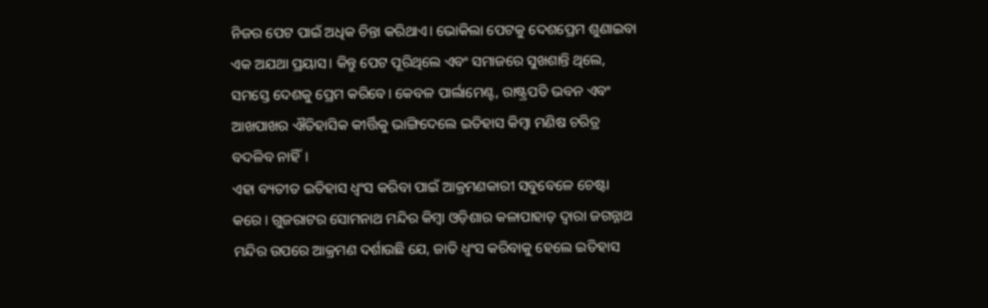ନିଜର ପେଟ ପାଇଁ ଅଧିକ ଚିନ୍ତା କରିଥାଏ। ଭୋକିଲା ପେଟକୁ ଦେଶପ୍ରେମ ଶୁଣାଇବା ଏକ ଅଯଥା ପ୍ରୟାସ। କିନ୍ତୁ ପେଟ ପୂରିଥିଲେ ଏବଂ ସମାଜରେ ସୁଖଶାନ୍ତି ଥିଲେ, ସମସ୍ତେ ଦେଶକୁ ପ୍ରେମ କରିବେ। କେବଳ ପାର୍ଲାମେଣ୍ଟ, ରାଷ୍ଟ୍ରପତି ଭବନ ଏବଂ ଆଖପାଖର ଐତିହାସିକ କୀର୍ତ୍ତିକୁ ଭାଙ୍ଗିଦେଲେ ଇତିହାସ କିମ୍ବା ମଣିଷ ଚରିତ୍ର ବଦଳିବ ନାହିଁ।
ଏହା ବ୍ୟତୀତ ଇତିହାସ ଧ୍ୱଂସ କରିବା ପାଇଁ ଆକ୍ରମଣକାରୀ ସବୁବେଳେ ଚେଷ୍ଟା କରେ। ଗୁଜରାଟର ସୋମନାଥ ମନ୍ଦିର କିମ୍ବା ଓଡ଼ିଶାର କଳାପାହାଡ଼ ଦ୍ୱାରା ଜଗନ୍ନାଥ ମନ୍ଦିର ଉପରେ ଆକ୍ରମଣ ଦର୍ଶାଉଛି ଯେ, ଜାତି ଧ୍ୱଂସ କରିବାକୁ ହେଲେ ଇତିହାସ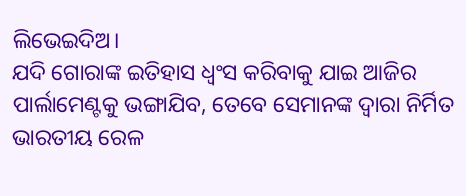ଲିଭେଇଦିଅ।
ଯଦି ଗୋରାଙ୍କ ଇତିହାସ ଧ୍ୱଂସ କରିବାକୁ ଯାଇ ଆଜିର ପାର୍ଲାମେଣ୍ଟକୁ ଭଙ୍ଗାଯିବ, ତେବେ ସେମାନଙ୍କ ଦ୍ୱାରା ନିର୍ମିତ ଭାରତୀୟ ରେଳ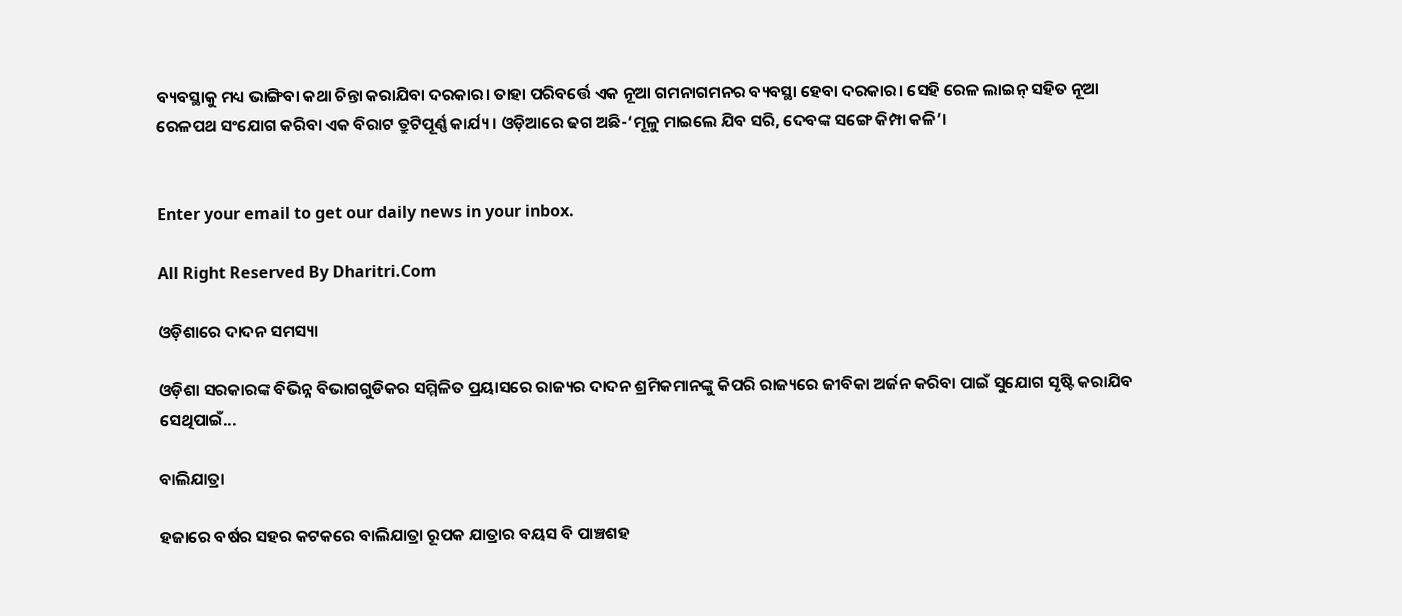ବ୍ୟବସ୍ଥାକୁ ମଧ୍ୟ ଭାଙ୍ଗିବା କଥା ଚିନ୍ତା କରାଯିବା ଦରକାର। ତାହା ପରିବର୍ତ୍ତେ ଏକ ନୂଆ ଗମନାଗମନର ବ୍ୟବସ୍ଥା ହେବା ଦରକାର। ସେହି ରେଳ ଲାଇନ୍‌ ସହିତ ନୂଆ ରେଳପଥ ସଂଯୋଗ କରିବା ଏକ ବିରାଟ ତ୍ରୁଟିପୂର୍ଣ୍ଣ କାର୍ଯ୍ୟ। ଓଡ଼ିଆରେ ଢଗ ଅଛି-‘ମୂଳୁ ମାଇଲେ ଯିବ ସରି, ଦେବଙ୍କ ସଙ୍ଗେ କିମ୍ପା କଳି’।


Enter your email to get our daily news in your inbox.

All Right Reserved By Dharitri.Com

ଓଡ଼ିଶାରେ ଦାଦନ ସମସ୍ୟା

ଓଡ଼ିଶା ସରକାରଙ୍କ ବିଭିନ୍ନ ବିଭାଗଗୁଡିକର ସମ୍ମିଳିତ ପ୍ରୟାସରେ ରାଜ୍ୟର ଦାଦନ ଶ୍ରମିକମାନଙ୍କୁ କିପରି ରାଜ୍ୟରେ ଜୀବିକା ଅର୍ଜନ କରିବା ପାଇଁ ସୁଯୋଗ ସୃଷ୍ଟି କରାଯିବ ସେଥିପାଇଁ...

ବାଲିଯାତ୍ରା

ହଜାରେ ବର୍ଷର ସହର କଟକରେ ବାଲିଯାତ୍ରା ରୂପକ ଯାତ୍ରାର ବୟସ ବି ପାଞ୍ଚଶହ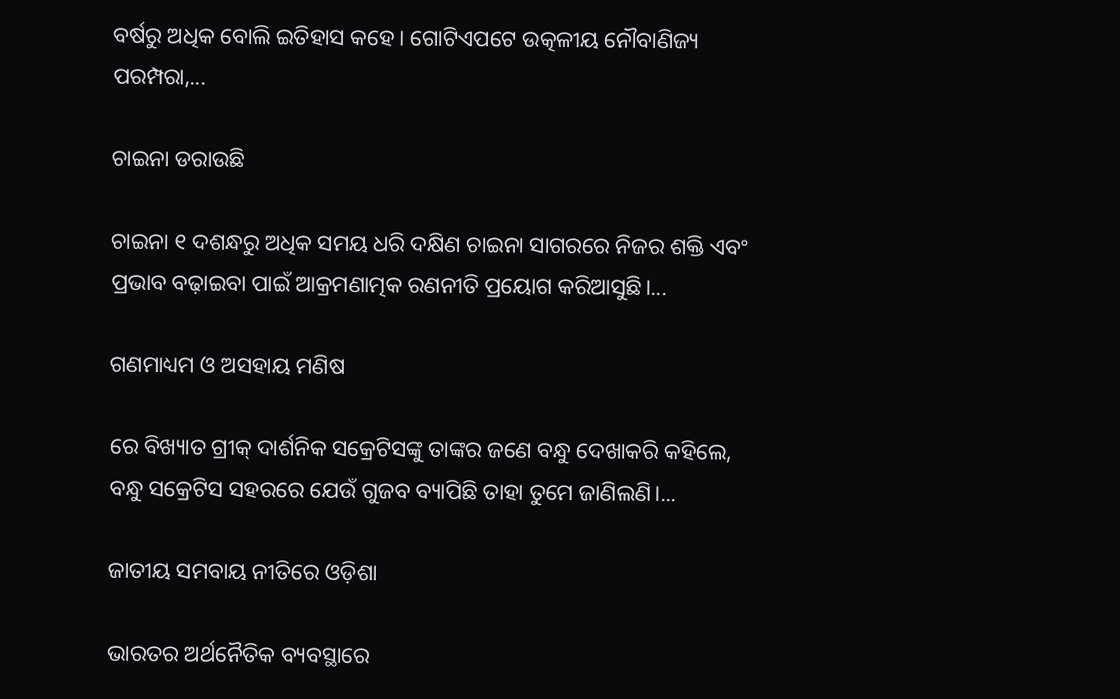ବର୍ଷରୁ ଅଧିକ ବୋଲି ଇତିହାସ କହେ। ଗୋଟିଏପଟେ ଉତ୍କଳୀୟ ନୌବାଣିଜ୍ୟ ପରମ୍ପରା,...

ଚାଇନା ଡରାଉଛି

ଚାଇନା ୧ ଦଶନ୍ଧରୁ ଅଧିକ ସମୟ ଧରି ଦକ୍ଷିଣ ଚାଇନା ସାଗରରେ ନିଜର ଶକ୍ତି ଏବଂ ପ୍ରଭାବ ବଢ଼ାଇବା ପାଇଁ ଆକ୍ରମଣାତ୍ମକ ରଣନୀତି ପ୍ରୟୋଗ କରିଆସୁଛି।...

ଗଣମାଧ୍ୟମ ଓ ଅସହାୟ ମଣିଷ

ରେ ବିଖ୍ୟାତ ଗ୍ରୀକ୍‌ ଦାର୍ଶନିକ ସକ୍ରେଟିସଙ୍କୁ ତାଙ୍କର ଜଣେ ବନ୍ଧୁ ଦେଖାକରି କହିଲେ, ବନ୍ଧୁ ସକ୍ରେଟିସ ସହରରେ ଯେଉଁ ଗୁଜବ ବ୍ୟାପିଛି ତାହା ତୁମେ ଜାଣିଲଣି।...

ଜାତୀୟ ସମବାୟ ନୀତିରେ ଓଡ଼ିଶା

ଭାରତର ଅର୍ଥନୈତିକ ବ୍ୟବସ୍ଥାରେ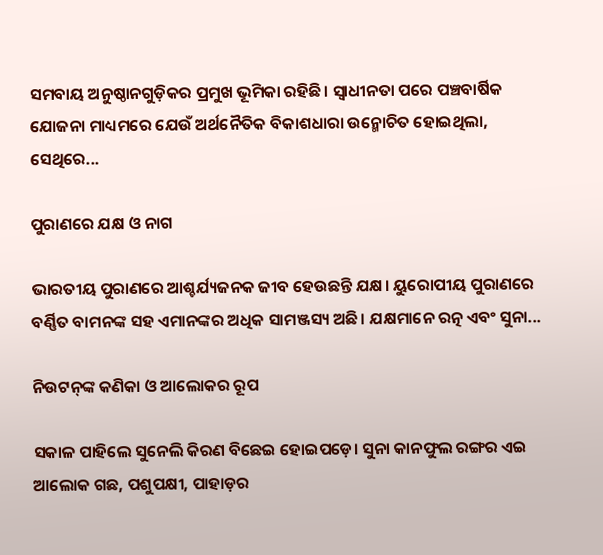ସମବାୟ ଅନୁଷ୍ଠାନଗୁଡ଼ିକର ପ୍ରମୁଖ ଭୂମିକା ରହିଛି। ସ୍ବାଧୀନତା ପରେ ପଞ୍ଚବାର୍ଷିକ ଯୋଜନା ମାଧ୍ୟମରେ ଯେଉଁ ଅର୍ଥନୈତିକ ବିକାଶଧାରା ଉନ୍ମୋଚିତ ହୋଇଥିଲା, ସେଥିରେ...

ପୁରାଣରେ ଯକ୍ଷ ଓ ନାଗ

ଭାରତୀୟ ପୁରାଣରେ ଆଶ୍ଚର୍ଯ୍ୟଜନକ ଜୀବ ହେଉଛନ୍ତି ଯକ୍ଷ। ୟୁରୋପୀୟ ପୁରାଣରେ ବର୍ଣ୍ଣିତ ବାମନଙ୍କ ସହ ଏମାନଙ୍କର ଅଧିକ ସାମଞ୍ଜସ୍ୟ ଅଛି। ଯକ୍ଷମାନେ ରତ୍ନ ଏବଂ ସୁନା...

ନିଉଟନ୍‌ଙ୍କ କଣିକା ଓ ଆଲୋକର ରୂପ

ସକାଳ ପାହିଲେ ସୁନେଲି କିରଣ ବିଛେଇ ହୋଇପଡ଼େ। ସୁନା କାନଫୁଲ ରଙ୍ଗର ଏଇ ଆଲୋକ ଗଛ, ପଶୁପକ୍ଷୀ, ପାହାଡ଼ର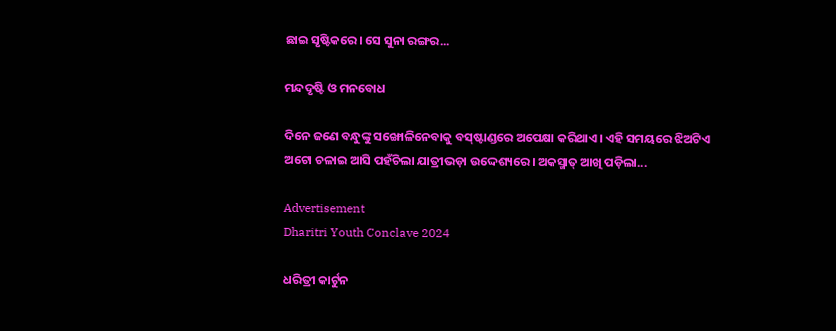ଛାଇ ସୃଷ୍ଟିକରେ। ସେ ସୁନା ରଙ୍ଗର...

ମନ୍ଦଦୃଷ୍ଟି ଓ ମନବୋଧ

ଦିନେ ଜଣେ ବନ୍ଧୁଙ୍କୁ ସଙ୍ଖୋଳିନେବାକୁ ବସ୍‌ଷ୍ଟାଣ୍ଡରେ ଅପେକ୍ଷା କରିଥାଏ। ଏହି ସମୟରେ ଝିଅଟିଏ ଅଟୋ ଚଳାଇ ଆସି ପହଁଚିଲା ଯାତ୍ରୀଭଡ଼ା ଉଦ୍ଦେଶ୍ୟରେ। ଅକସ୍ମାତ୍‌ ଆଖି ପଡ଼ିଲା...

Advertisement
Dharitri Youth Conclave 2024

ଧରିତ୍ରୀ କାର୍ଟୁନ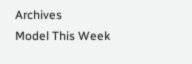Archives
Model This Week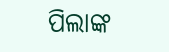ପିଲାଙ୍କ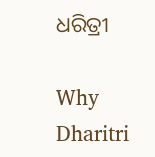ଧରିତ୍ରୀ

Why Dharitri